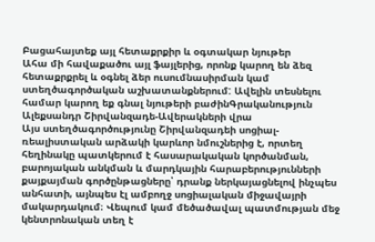Բացահայտեք այլ հետաքրքիր և օգտակար նյութեր
Ահա մի հավաքածու այլ ֆայլերից, որոնք կարող են ձեզ հետաքրքրել և օգնել ձեր ուսումնասիրման կամ ստեղծագործական աշխատանքներում: Ավելին տեսնելու համար կարող եք գնալ նյութերի բաժինԳրականություն
Ալեքսանդր Շիրվանզադե-Ավերակների վրա
Այս ստեղծագործությունը Շիրվանզադեի սոցիալ-ռեալիստական արձակի կարևոր նմուշներից է, որտեղ հեղինակը պատկերում է հասարակական կործանման, բարոյական անկման և մարդկային հարաբերությունների քայքայման գործընթացները՝ դրանք ներկայացնելով ինչպես անհատի, այնպես էլ ամբողջ սոցիալական միջավայրի մակարդակում։ Վեպում կամ մեծածավալ պատմության մեջ կենտրոնական տեղ է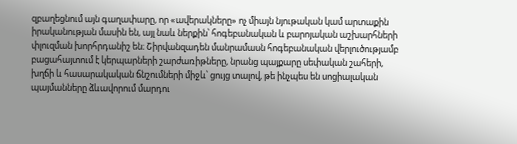զբաղեցնում այն գաղափարը, որ «ավերակները» ոչ միայն նյութական կամ արտաքին իրականության մասին են, այլ նաև ներքին՝ հոգեբանական և բարոյական աշխարհների փլուզման խորհրդանիշ են։ Շիրվանզադեն մանրամասն հոգեբանական վերլուծությամբ բացահայտում է կերպարների շարժառիթները, նրանց պայքարը սեփական շահերի, խղճի և հասարակական ճնշումների միջև՝ ցույց տալով, թե ինչպես են սոցիալական պայմանները ձևավորում մարդու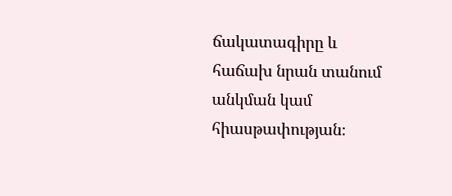ճակատագիրը և հաճախ նրան տանում անկման կամ հիասթափության։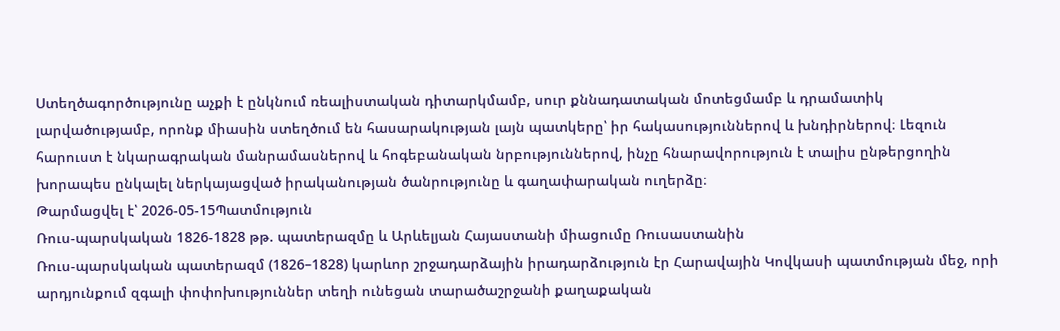Ստեղծագործությունը աչքի է ընկնում ռեալիստական դիտարկմամբ, սուր քննադատական մոտեցմամբ և դրամատիկ լարվածությամբ, որոնք միասին ստեղծում են հասարակության լայն պատկերը՝ իր հակասություններով և խնդիրներով։ Լեզուն հարուստ է նկարագրական մանրամասներով և հոգեբանական նրբություններով, ինչը հնարավորություն է տալիս ընթերցողին խորապես ընկալել ներկայացված իրականության ծանրությունը և գաղափարական ուղերձը։
Թարմացվել է՝ 2026-05-15Պատմություն
Ռուս-պարսկական 1826-1828 թթ. պատերազմը և Արևելյան Հայաստանի միացումը Ռուսաստանին
Ռուս-պարսկական պատերազմ (1826–1828) կարևոր շրջադարձային իրադարձություն էր Հարավային Կովկասի պատմության մեջ, որի արդյունքում զգալի փոփոխություններ տեղի ունեցան տարածաշրջանի քաղաքական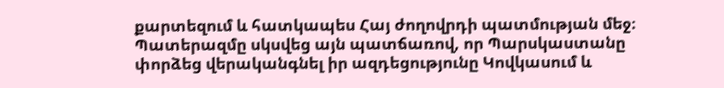քարտեզում և հատկապես Հայ ժողովրդի պատմության մեջ։ Պատերազմը սկսվեց այն պատճառով, որ Պարսկաստանը փորձեց վերականգնել իր ազդեցությունը Կովկասում և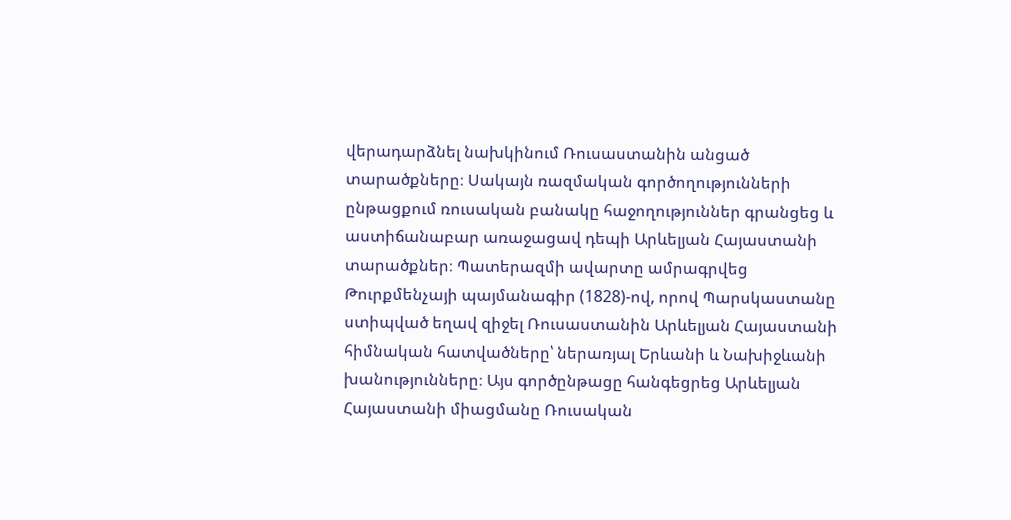վերադարձնել նախկինում Ռուսաստանին անցած տարածքները։ Սակայն ռազմական գործողությունների ընթացքում ռուսական բանակը հաջողություններ գրանցեց և աստիճանաբար առաջացավ դեպի Արևելյան Հայաստանի տարածքներ։ Պատերազմի ավարտը ամրագրվեց Թուրքմենչայի պայմանագիր (1828)-ով, որով Պարսկաստանը ստիպված եղավ զիջել Ռուսաստանին Արևելյան Հայաստանի հիմնական հատվածները՝ ներառյալ Երևանի և Նախիջևանի խանությունները։ Այս գործընթացը հանգեցրեց Արևելյան Հայաստանի միացմանը Ռուսական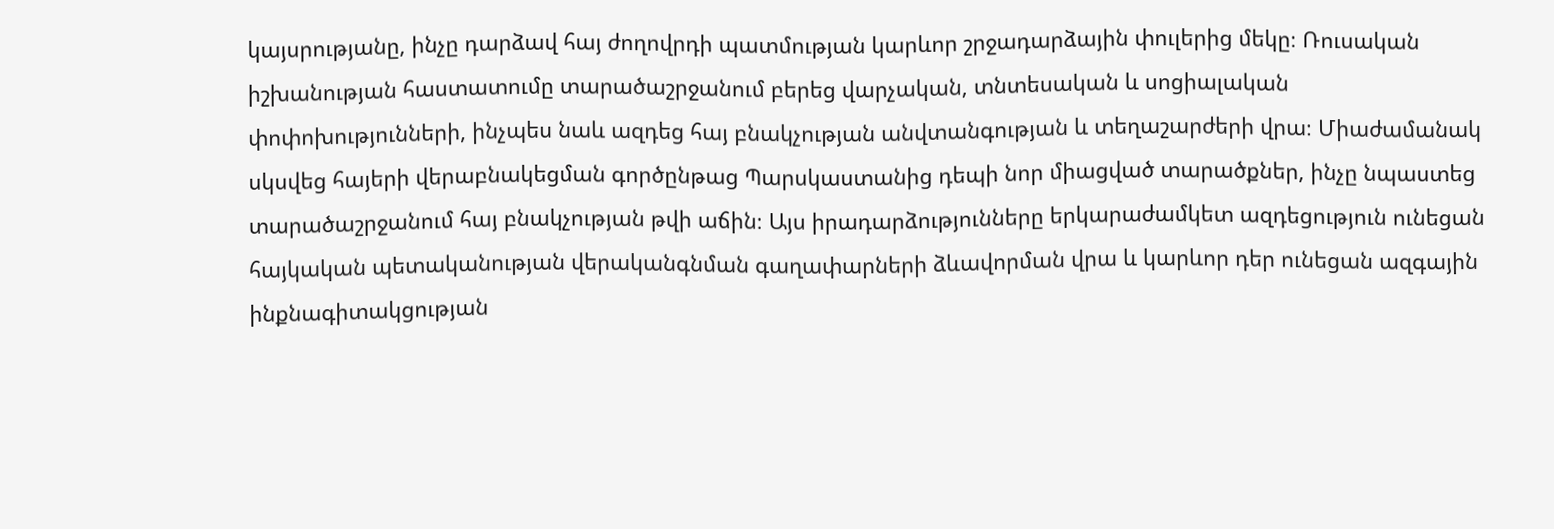կայսրությանը, ինչը դարձավ հայ ժողովրդի պատմության կարևոր շրջադարձային փուլերից մեկը։ Ռուսական իշխանության հաստատումը տարածաշրջանում բերեց վարչական, տնտեսական և սոցիալական փոփոխությունների, ինչպես նաև ազդեց հայ բնակչության անվտանգության և տեղաշարժերի վրա։ Միաժամանակ սկսվեց հայերի վերաբնակեցման գործընթաց Պարսկաստանից դեպի նոր միացված տարածքներ, ինչը նպաստեց տարածաշրջանում հայ բնակչության թվի աճին։ Այս իրադարձությունները երկարաժամկետ ազդեցություն ունեցան հայկական պետականության վերականգնման գաղափարների ձևավորման վրա և կարևոր դեր ունեցան ազգային ինքնագիտակցության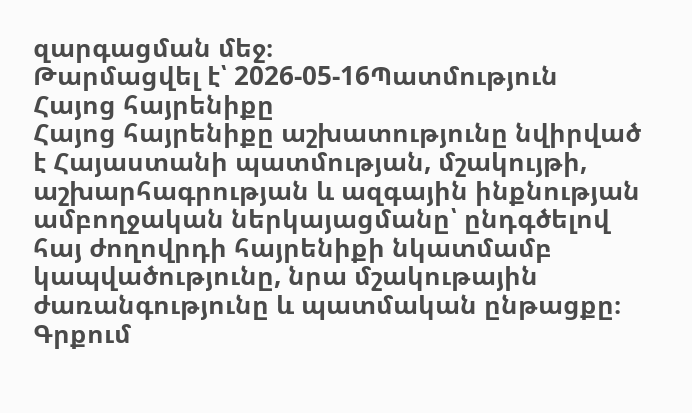զարգացման մեջ։
Թարմացվել է՝ 2026-05-16Պատմություն
Հայոց հայրենիքը
Հայոց հայրենիքը աշխատությունը նվիրված է Հայաստանի պատմության, մշակույթի, աշխարհագրության և ազգային ինքնության ամբողջական ներկայացմանը՝ ընդգծելով հայ ժողովրդի հայրենիքի նկատմամբ կապվածությունը, նրա մշակութային ժառանգությունը և պատմական ընթացքը։ Գրքում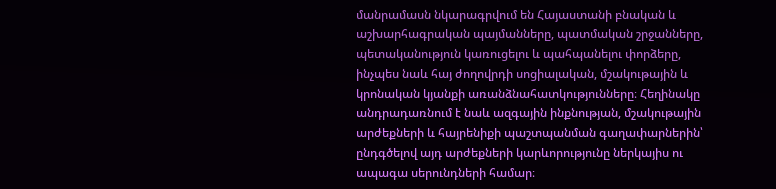մանրամասն նկարագրվում են Հայաստանի բնական և աշխարհագրական պայմանները, պատմական շրջանները, պետականություն կառուցելու և պահպանելու փորձերը, ինչպես նաև հայ ժողովրդի սոցիալական, մշակութային և կրոնական կյանքի առանձնահատկությունները։ Հեղինակը անդրադառնում է նաև ազգային ինքնության, մշակութային արժեքների և հայրենիքի պաշտպանման գաղափարներին՝ ընդգծելով այդ արժեքների կարևորությունը ներկայիս ու ապագա սերունդների համար։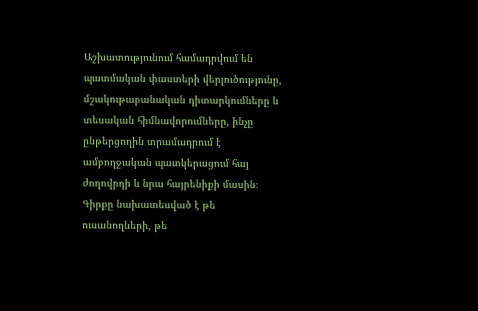Աշխատությունում համադրվում են պատմական փաստերի վերլուծությունը, մշակութաբանական դիտարկումները և տեսական հիմնավորումները, ինչը ընթերցողին տրամադրում է ամբողջական պատկերացում հայ ժողովրդի և նրա հայրենիքի մասին։ Գիրքը նախատեսված է թե ուսանողների, թե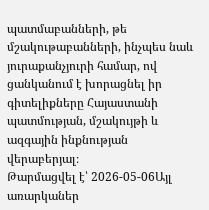պատմաբանների, թե մշակութաբանների, ինչպես նաև յուրաքանչյուրի համար, ով ցանկանում է խորացնել իր գիտելիքները Հայաստանի պատմության, մշակույթի և ազգային ինքնության վերաբերյալ։
Թարմացվել է՝ 2026-05-06Այլ առարկաներ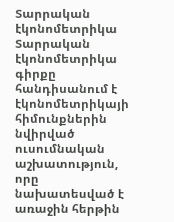Տարրական էկոնոմետրիկա
Տարրական էկոնոմետրիկա գիրքը հանդիսանում է էկոնոմետրիկայի հիմունքներին նվիրված ուսումնական աշխատություն, որը նախատեսված է առաջին հերթին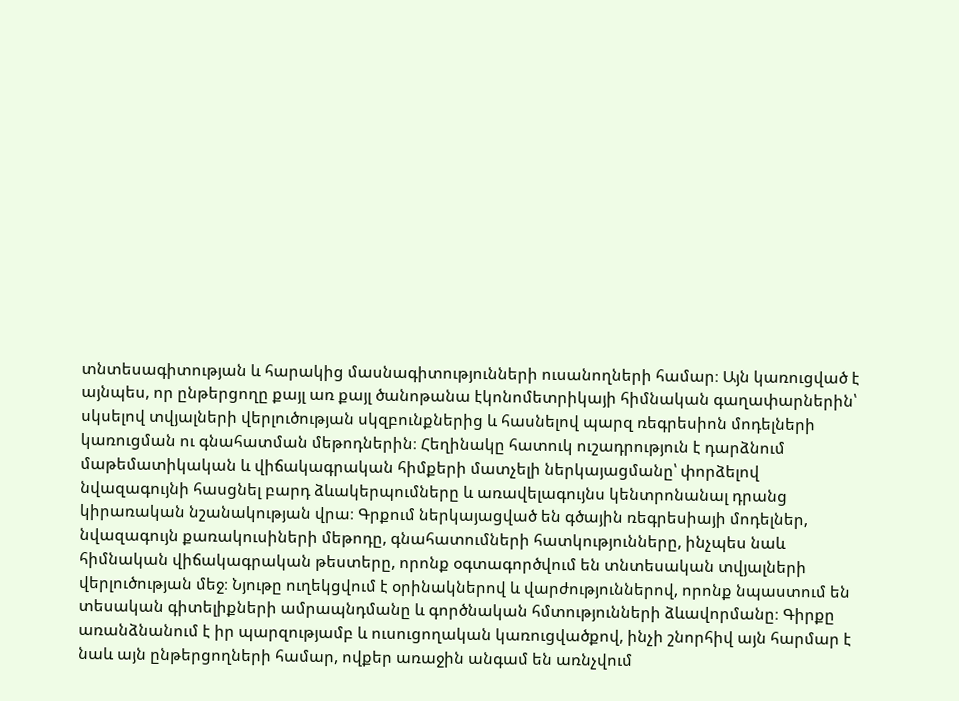տնտեսագիտության և հարակից մասնագիտությունների ուսանողների համար։ Այն կառուցված է այնպես, որ ընթերցողը քայլ առ քայլ ծանոթանա էկոնոմետրիկայի հիմնական գաղափարներին՝ սկսելով տվյալների վերլուծության սկզբունքներից և հասնելով պարզ ռեգրեսիոն մոդելների կառուցման ու գնահատման մեթոդներին։ Հեղինակը հատուկ ուշադրություն է դարձնում մաթեմատիկական և վիճակագրական հիմքերի մատչելի ներկայացմանը՝ փորձելով նվազագույնի հասցնել բարդ ձևակերպումները և առավելագույնս կենտրոնանալ դրանց կիրառական նշանակության վրա։ Գրքում ներկայացված են գծային ռեգրեսիայի մոդելներ, նվազագույն քառակուսիների մեթոդը, գնահատումների հատկությունները, ինչպես նաև հիմնական վիճակագրական թեստերը, որոնք օգտագործվում են տնտեսական տվյալների վերլուծության մեջ։ Նյութը ուղեկցվում է օրինակներով և վարժություններով, որոնք նպաստում են տեսական գիտելիքների ամրապնդմանը և գործնական հմտությունների ձևավորմանը։ Գիրքը առանձնանում է իր պարզությամբ և ուսուցողական կառուցվածքով, ինչի շնորհիվ այն հարմար է նաև այն ընթերցողների համար, ովքեր առաջին անգամ են առնչվում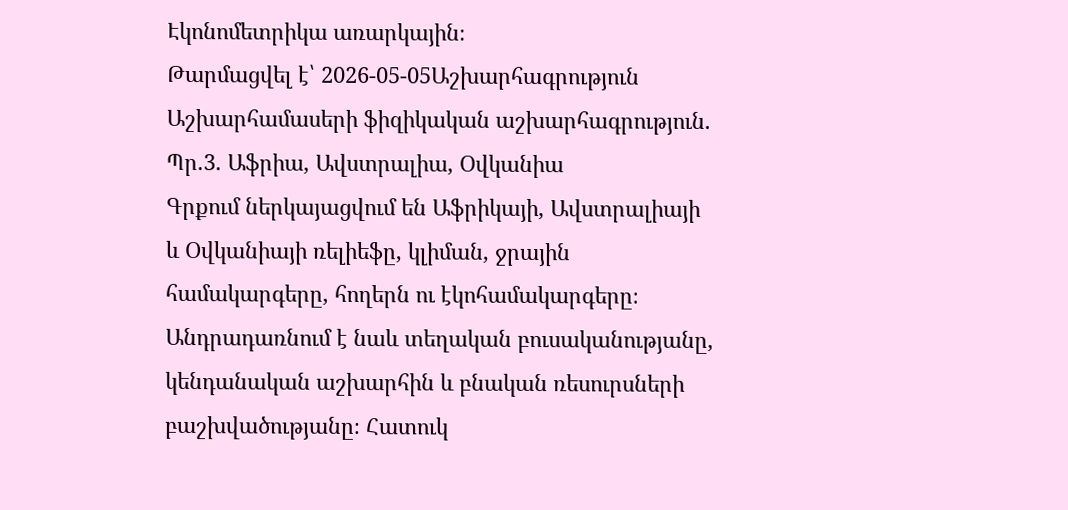Էկոնոմետրիկա առարկային։
Թարմացվել է՝ 2026-05-05Աշխարհագրություն
Աշխարհամասերի ֆիզիկական աշխարհագրություն. Պր.3. Աֆրիա, Ավստրալիա, Օվկանիա
Գրքում ներկայացվում են Աֆրիկայի, Ավստրալիայի և Օվկանիայի ռելիեֆը, կլիման, ջրային համակարգերը, հողերն ու էկոհամակարգերը։ Անդրադառնում է նաև տեղական բուսականությանը, կենդանական աշխարհին և բնական ռեսուրսների բաշխվածությանը։ Հատուկ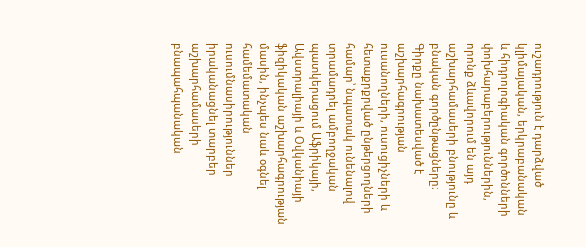ուշադրություն է դարձված կլիմայական, երկրաբանական և հիդրոլոգիական գործոնների փոխհարաբերություններին, որոնք ձևավորում են այդ աշխարհամասերի բնությունը և բնական գործընթացները։ Գիրքը նախատեսված է աշխարհագրության ուսանողների, ուսուցիչների և հետաքրքրված ընթերցողների համար՝ նպատակ ունենալով տրամադրել ամբողջական պատկերացում Աֆրիկայի, Ավստրալիայի և Օվկանիայի ֆիզիկական աշխարհագրության մասին, ինչպես նաև օգնել համեմատական ուսումնասիրություններ իրականացնել տարբեր աշխարհամասերի բնապահպանական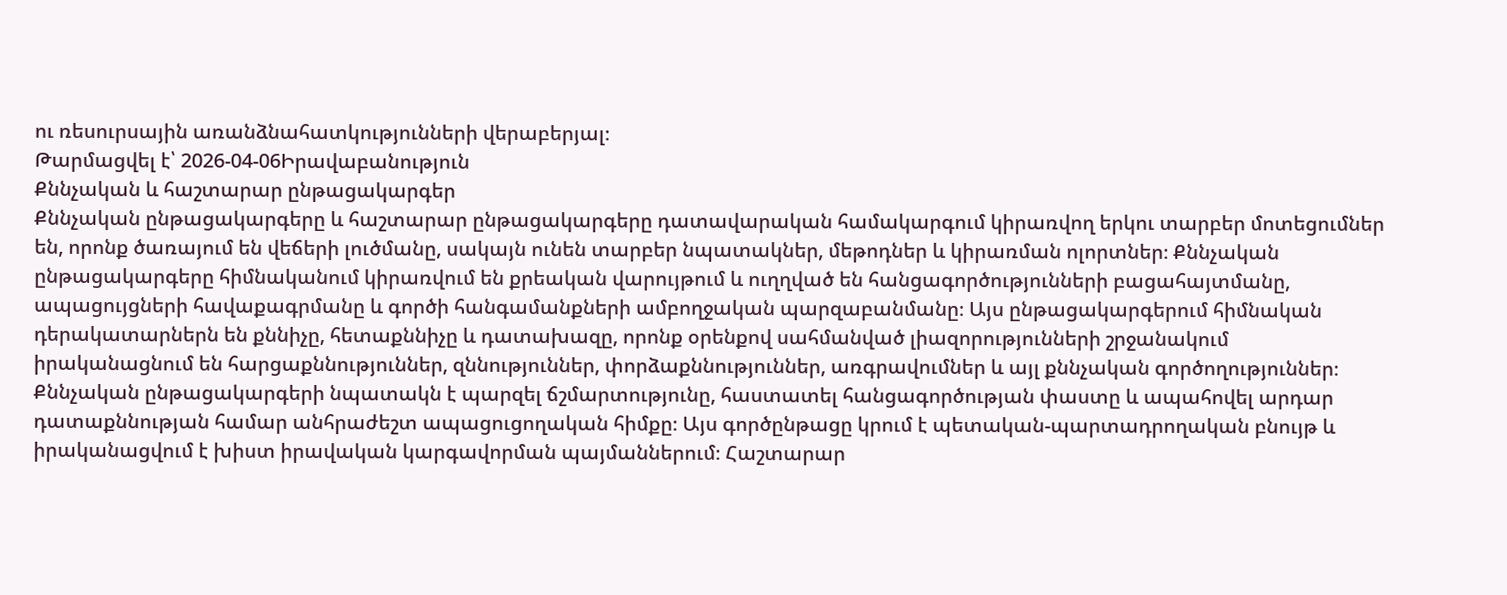ու ռեսուրսային առանձնահատկությունների վերաբերյալ։
Թարմացվել է՝ 2026-04-06Իրավաբանություն
Քննչական և հաշտարար ընթացակարգեր
Քննչական ընթացակարգերը և հաշտարար ընթացակարգերը դատավարական համակարգում կիրառվող երկու տարբեր մոտեցումներ են, որոնք ծառայում են վեճերի լուծմանը, սակայն ունեն տարբեր նպատակներ, մեթոդներ և կիրառման ոլորտներ։ Քննչական ընթացակարգերը հիմնականում կիրառվում են քրեական վարույթում և ուղղված են հանցագործությունների բացահայտմանը, ապացույցների հավաքագրմանը և գործի հանգամանքների ամբողջական պարզաբանմանը։ Այս ընթացակարգերում հիմնական դերակատարներն են քննիչը, հետաքննիչը և դատախազը, որոնք օրենքով սահմանված լիազորությունների շրջանակում իրականացնում են հարցաքննություններ, զննություններ, փորձաքննություններ, առգրավումներ և այլ քննչական գործողություններ։ Քննչական ընթացակարգերի նպատակն է պարզել ճշմարտությունը, հաստատել հանցագործության փաստը և ապահովել արդար դատաքննության համար անհրաժեշտ ապացուցողական հիմքը։ Այս գործընթացը կրում է պետական-պարտադրողական բնույթ և իրականացվում է խիստ իրավական կարգավորման պայմաններում։ Հաշտարար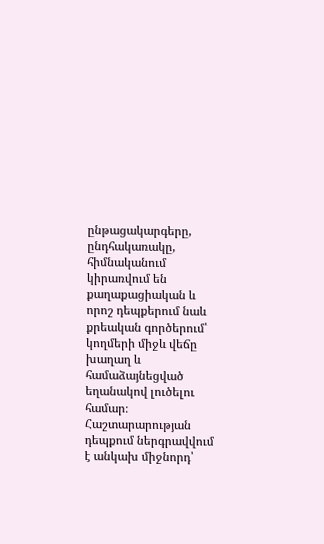ընթացակարգերը, ընդհակառակը, հիմնականում կիրառվում են քաղաքացիական և որոշ դեպքերում նաև քրեական գործերում՝ կողմերի միջև վեճը խաղաղ և համաձայնեցված եղանակով լուծելու համար։ Հաշտարարության դեպքում ներգրավվում է անկախ միջնորդ՝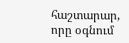հաշտարար, որը օգնում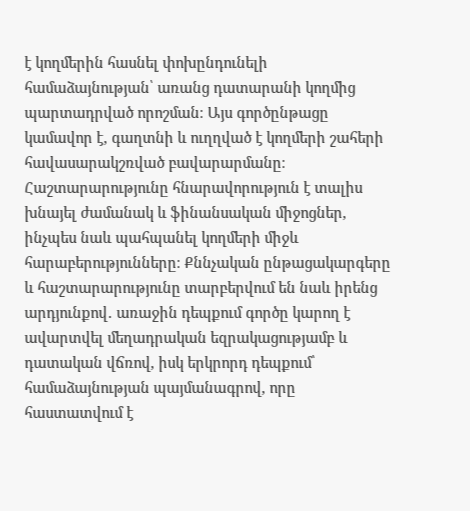է կողմերին հասնել փոխընդունելի համաձայնության՝ առանց դատարանի կողմից պարտադրված որոշման։ Այս գործընթացը կամավոր է, գաղտնի և ուղղված է կողմերի շահերի հավասարակշռված բավարարմանը։ Հաշտարարությունը հնարավորություն է տալիս խնայել ժամանակ և ֆինանսական միջոցներ, ինչպես նաև պահպանել կողմերի միջև հարաբերությունները։ Քննչական ընթացակարգերը և հաշտարարությունը տարբերվում են նաև իրենց արդյունքով․ առաջին դեպքում գործը կարող է ավարտվել մեղադրական եզրակացությամբ և դատական վճռով, իսկ երկրորդ դեպքում՝ համաձայնության պայմանագրով, որը հաստատվում է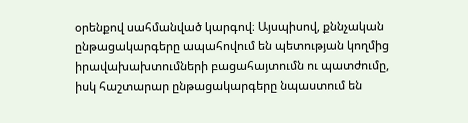օրենքով սահմանված կարգով։ Այսպիսով, քննչական ընթացակարգերը ապահովում են պետության կողմից իրավախախտումների բացահայտումն ու պատժումը, իսկ հաշտարար ընթացակարգերը նպաստում են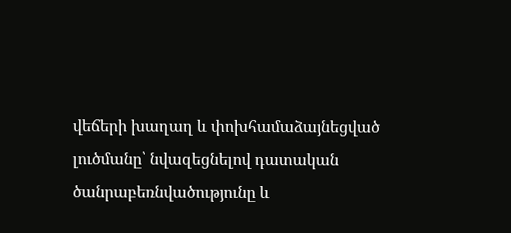վեճերի խաղաղ և փոխհամաձայնեցված լուծմանը՝ նվազեցնելով դատական ծանրաբեռնվածությունը և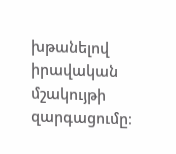խթանելով իրավական մշակույթի զարգացումը։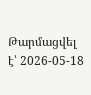Թարմացվել է՝ 2026-05-18